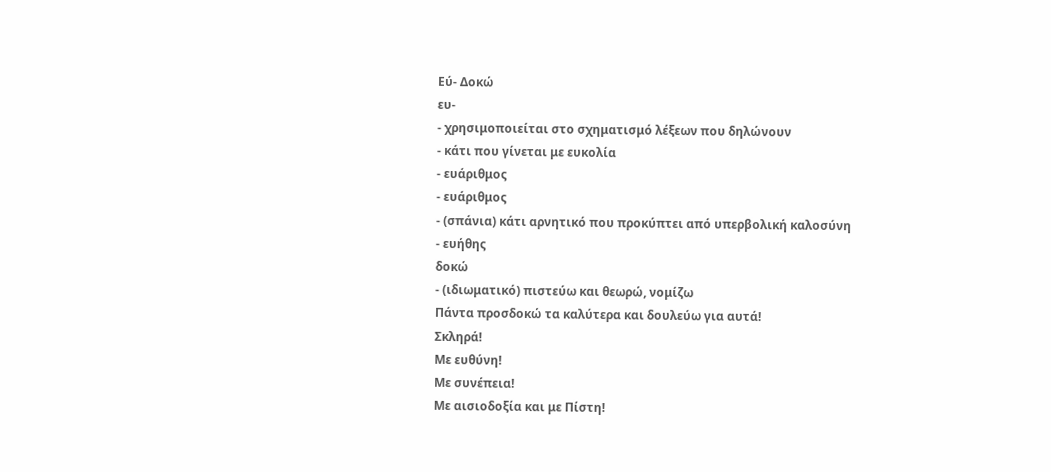Εύ- Δοκώ
ευ-
- χρησιμοποιείται στο σχηματισμό λέξεων που δηλώνουν
- κάτι που γίνεται με ευκολία
- ευάριθμος
- ευάριθμος
- (σπάνια) κάτι αρνητικό που προκύπτει από υπερβολική καλοσύνη
- ευήθης
δοκώ
- (ιδιωματικό) πιστεύω και θεωρώ, νομίζω
Πάντα προσδοκώ τα καλύτερα και δουλεύω για αυτά!
Σκληρά!
Με ευθύνη!
Με συνέπεια!
Με αισιοδοξία και με Πίστη!